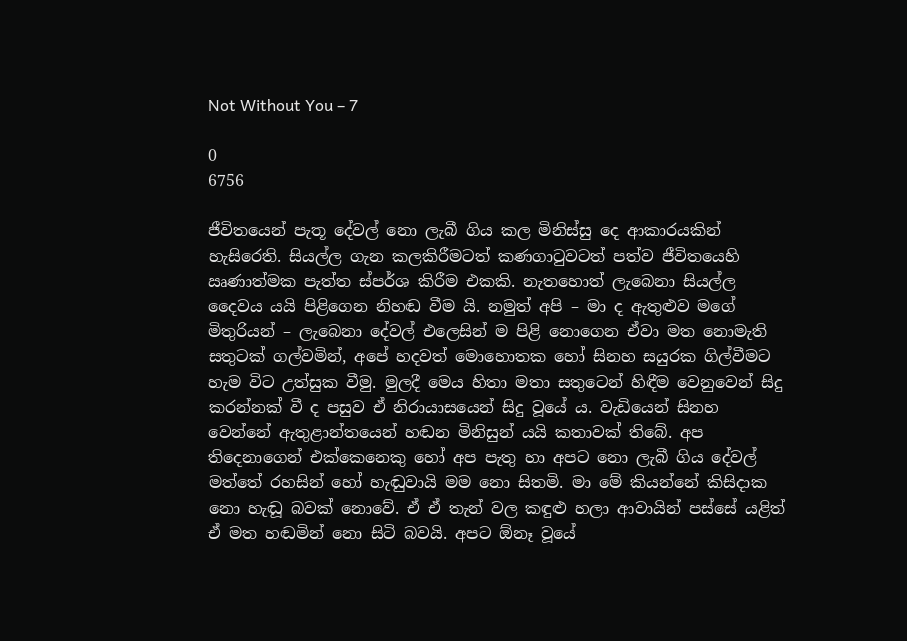Not Without You – 7

0
6756

ජීවිතයෙන් පැතූ දේවල් නො ලැබී ගිය කල මිනිස්සු දෙ ආකාරයකින් හැසිරෙති. සියල්ල ගැන කලකිරීමටත් කණගාටුවටත් පත්ව ජීවිතයෙහි ඍණාත්මක පැත්ත ස්පර්ශ කිරීම එකකි. නැතහොත් ලැබෙනා සියල්ල දෛවය යයි පිළිගෙන නිහඬ වීම යි. නමුත් අපි – මා ද ඇතුළුව මගේ මිතුරියන් – ලැබෙනා දේවල් එලෙසින් ම පිළි නොගෙන ඒවා මත නොමැති සතුටක් ගල්වමින්, අපේ හදවත් මොහොතක හෝ සිනහ සයුරක ගිල්වීමට හැම විට උත්සුක වීමු. මුලදී මෙය හිතා මතා සතුටෙන් හිඳීම වෙනුවෙන් සිදු කරන්නක් වී ද පසුව ඒ නිරායාසයෙන් සිදු වූයේ ය. වැඩියෙන් සිනහ වෙන්නේ ඇතුළාන්තයෙන් හඬන මිනිසුන් යයි කතාවක් තිබේ. අප තිදෙනාගෙන් එක්කෙනෙකු හෝ අප පැතු හා අපට නො ලැබී ගිය දේවල් මත්තේ රහසින් හෝ හැඬුවායි මම නො සිතමි. මා මේ කියන්නේ කිසිදාක නො හැඬූ බවක් නොවේ. ඒ ඒ තැන් වල කඳුළු හලා ආවායින් පස්සේ යළිත් ඒ මත හඬමින් නො සිටි බවයි. අපට ඕනෑ වූයේ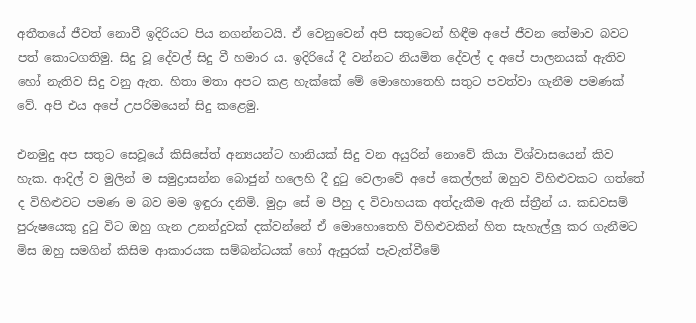අතීතයේ ජීවත් නොවී ඉදිරියට පිය නගන්නටයි. ඒ වෙනුවෙන් අපි සතුටෙන් හිඳීම අපේ ජීවන තේමාව බවට පත් කොටගතිමු. සිදු වූ දේවල් සිදු වී හමාර ය. ඉදිරියේ දී වන්නට නියමිත දේවල් ද අපේ පාලනයක් ඇතිව හෝ නැතිව සිදු වනු ඇත. හිතා මතා අපට කළ හැක්කේ මේ මොහොතෙහි සතුට පවත්වා ගැනීම පමණක් වේ. අපි එය අපේ උපරිමයෙන් සිදු කළෙමු.

එනමුදු අප සතුට සෙවූයේ කිසිසේත් අන්‍යයන්ට හානියක් සිදු වන අයුරින් නොවේ කියා විශ්වාසයෙන් කිව හැක. ආදිල් ව මුලින් ම සමුද්‍රාසන්න බොජුන් හලෙහි දී දුටු වෙලාවේ අපේ කෙල්ලන් ඔහුව විහිළුවකට ගත්තේ ද විහිළුවට පමණ ම බව මම ඉඳුරා දනිමි. මුද්‍රා සේ ම පීහු ද විවාහයක අත්දැකීම ඇති ස්ත්‍රීන් ය. කඩවසම් පුරුෂයෙකු දුටු විට ඔහු ගැන උනන්දුවක් දක්වන්නේ ඒ මොහොතෙහි විහිළුවකින් හිත සැහැල්ලු කර ගැනීමට මිස ඔහු සමගින් කිසිම ආකාරයක සම්බන්ධයක් හෝ ඇසුරක් පැවැත්වීමේ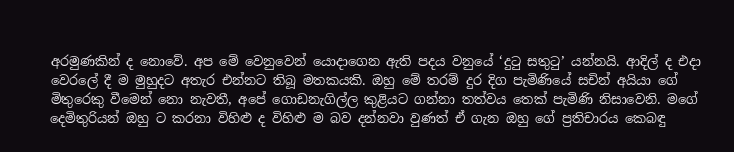අරමුණකින් ද නොවේ. අප මේ වෙනුවෙන් යොදාගෙන ඇති පදය වනුයේ ‘දුටු සතුටු’ යන්නයි. ආදිල් ද එදා වෙරලේ දී ම මුහුදට අතැර එන්නට තිබූ මතකයකි. ඔහු මේ තරම් දුර දිග පැමිණියේ සචින් අයියා ගේ මිතුරෙකු වීමෙන් නො නැවතී, අපේ ගොඩනැගිල්ල කුළියට ගන්නා තත්වය තෙක් පැමිණි නිසාවෙනි. මගේ දෙමිතුරියන් ඔහු ට කරනා විහිළු ද විහිළු ම බව දන්නවා වුණත් ඒ ගැන ඔහු ගේ ප්‍රතිචාරය කෙබඳු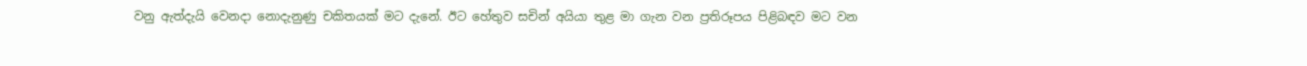වනු ඇත්දැයි වෙනදා නොදැනුණු චකිතයක් මට දැනේ. ඊට හේතුව සචින් අයියා තුළ මා ගැන වන ප්‍රතිරූපය පිළිබඳව මට වන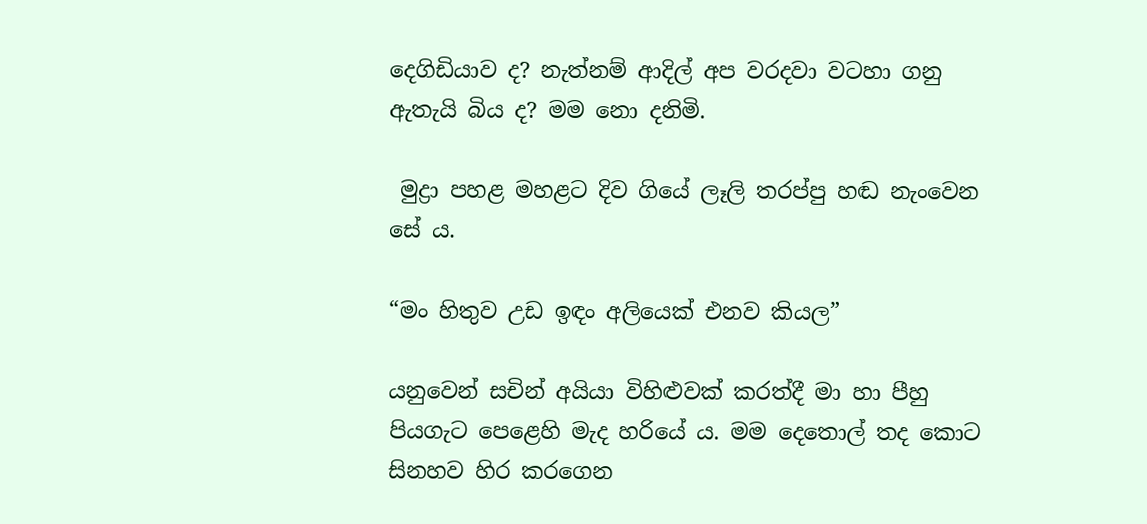දෙගිඩියාව ද? නැත්නම් ආදිල් අප වරදවා වටහා ගනු ඇතැයි බිය ද? මම නො දනිමි.

 මුද්‍රා පහළ මහළට දිව ගියේ ලෑලි තරප්පු හඬ නැංවෙන සේ ය.

“මං හිතුව උඩ ඉඳං අලියෙක් එනව කියල”

යනුවෙන් සචින් අයියා විහිළුවක් කරත්දී මා හා පීහු පියගැට පෙළෙහි මැද හරියේ ය. මම දෙතොල් තද කොට සිනහව හිර කරගෙන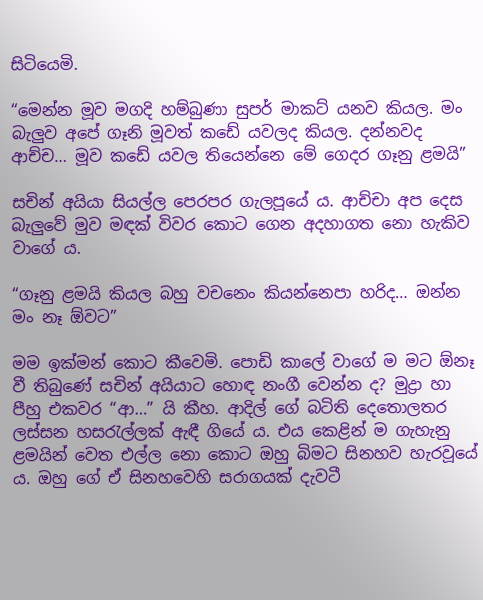සිටියෙමි.

“මෙන්න මූව මගදි හම්බුණා සුපර් මාකට් යනව කියල. මං බැලුව අපේ ගෑනි මූවත් කඩේ යවලද කියල. දන්නවද ආච්ච… මූව කඩේ යවල තියෙන්නෙ මේ ගෙදර ගෑනු ළමයි”

සචින් අයියා සියල්ල පෙරපර ගැලපූයේ ය. ආච්චා අප දෙස බැලුවේ මුව මඳක් විවර කොට ගෙන අදහාගත නො හැකිව වාගේ ය.

“ගෑනු ළමයි කියල බහු වචනෙං කියන්නෙපා හරිද… ඔන්න මං නෑ ඕවට”

මම ඉක්මන් කොට කීවෙමි. පොඩි කාලේ වාගේ ම මට ඕනෑ වී තිබුණේ සචින් අයියාට හොඳ නංගී වෙන්න ද? මුද්‍රා හා පීහු එකවර “ආ…” යි කීහ. ආදිල් ගේ බටිති දෙතොලතර ලස්සන හසරැල්ලක් ඇඳී ගියේ ය. එය කෙළින් ම ගැහැනු ළමයින් වෙත එල්ල නො කොට ඔහු බිමට සිනහව හැරවූයේ ය. ඔහු ගේ ඒ සිනහවෙහි සරාගයක් දැවටී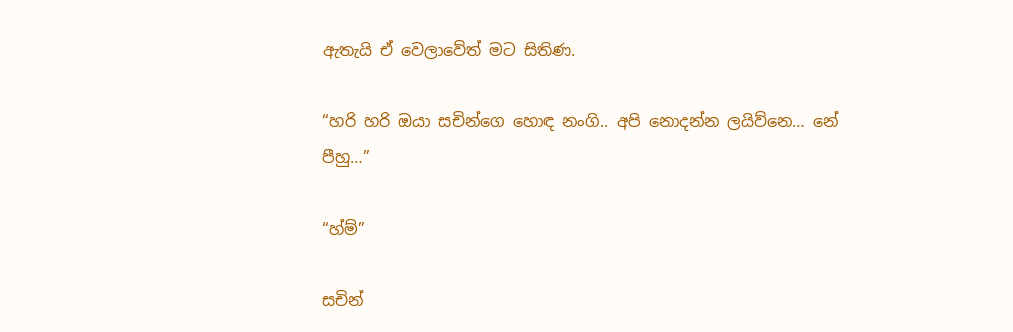ඇතැයි ඒ වෙලාවේත් මට සිතිණ.

“හරි හරි ඔයා සචින්ගෙ හොඳ නංගි.. අපි නොදන්න ලයිව්නෙ… නේ පීහු…”

“හ්ම්”

සචින්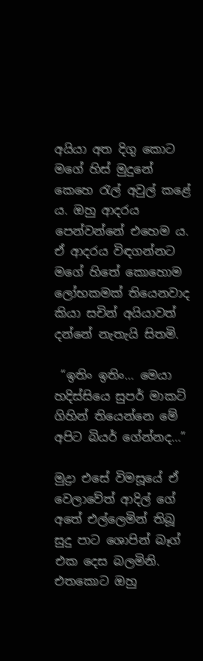අයියා අත දිගු කොට මගේ හිස් මුදුනේ කෙහෙ රැල් අවුල් කළේ ය. ඔහු ආදරය පෙන්වන්නේ එහෙම ය. ඒ ආදරය විඳගන්නට මගේ හිතේ කොහොම ලෝභකමක් තියෙනවාද කියා සචින් අයියාවත් දන්නේ නැතැයි සිතමි.

 “ඉතිං ඉතිං… මෙයා හදිස්සියෙ සුපර් මාකට් ගිහින් තියෙන්නෙ මේ අපිට බියර් ගේන්නද…”

මුද්‍රා එසේ විමසූයේ ඒ වෙලාවේත් ආදිල් ගේ අතේ එල්ලෙමින් තිබූ සුදු පාට ශොපින් බෑග් එක දෙස බලමිනි. එතකොට ඔහු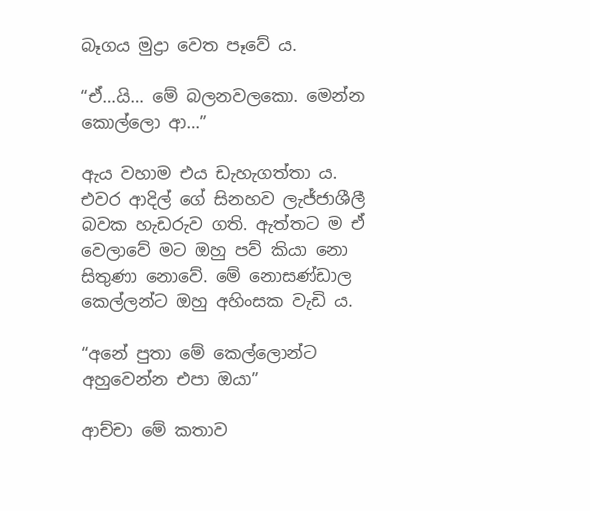බෑගය මුද්‍රා වෙත පෑවේ ය.

“ඒ…යි… මේ බලනවලකො. මෙන්න කොල්ලො ආ…”

ඇය වහාම එය ඩැහැගත්තා ය.  එවර ආදිල් ගේ සිනහව ලැජ්ජාශීලී බවක හැඩරුව ගති. ඇත්තට ම ඒ වෙලාවේ මට ඔහු පව් කියා නො සිතුණා නොවේ. මේ නොසණ්ඩාල කෙල්ලන්ට ඔහු අහිංසක වැඩි ය.

“අනේ පුතා මේ කෙල්ලොන්ට අහුවෙන්න එපා ඔයා”

ආච්චා මේ කතාව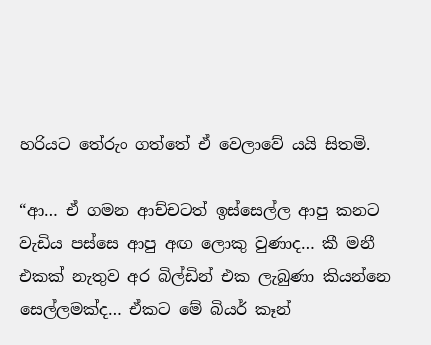හරියට තේරුං ගත්තේ ඒ වෙලාවේ යයි සිතමි.

“ආ… ඒ ගමන ආච්චටත් ඉස්සෙල්ල ආපු කනට වැඩිය පස්සෙ ආපු අඟ ලොකු වුණාද… කී මනී එකක් නැතුව අර බිල්ඩින් එක ලැබුණා කියන්නෙ සෙල්ලමක්ද… ඒකට මේ බියර් කෑන්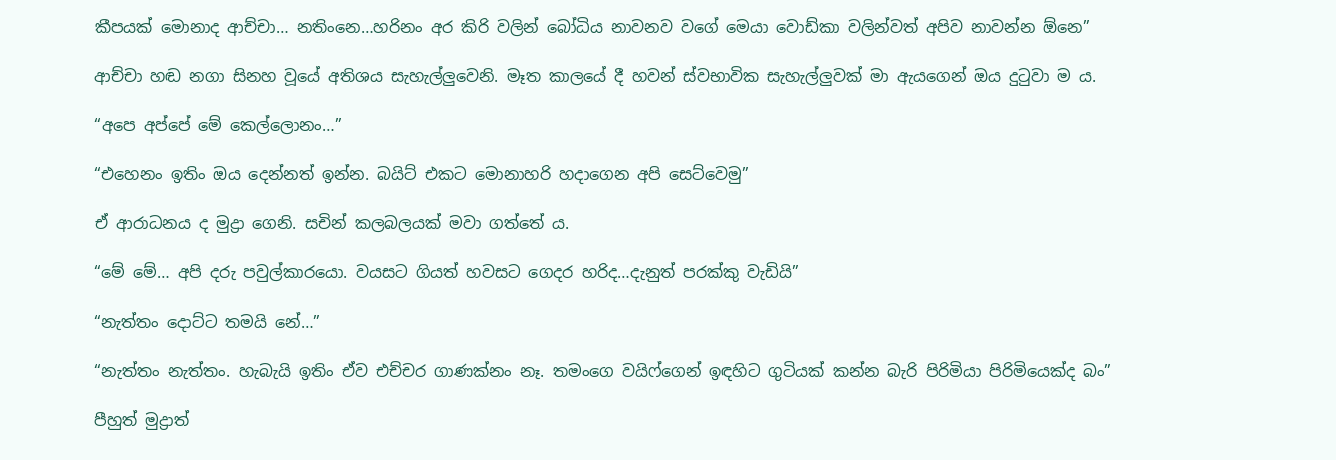කීපයක් මොනාද ආච්චා… නතිංනෙ…හරිනං අර කිරි වලින් බෝධිය නාවනව වගේ මෙයා වොඩ්කා වලින්වත් අපිව නාවන්න ඕනෙ”

ආච්චා හඬ නගා සිනහ වූයේ අතිශය සැහැල්ලුවෙනි. මෑත කාලයේ දී හවන් ස්වභාවික සැහැල්ලුවක් මා ඇයගෙන් ඔය දුටුවා ම ය.

“අපෙ අප්පේ මේ කෙල්ලොනං…”

“එහෙනං ඉතිං ඔය දෙන්නත් ඉන්න. බයිට් එකට මොනාහරි හදාගෙන අපි සෙට්වෙමු”

ඒ ආරාධනය ද මුද්‍රා ගෙනි. සචින් කලබලයක් මවා ගත්තේ ය.

“මේ මේ… අපි දරු පවුල්කාරයො. වයසට ගියත් හවසට ගෙදර හරිද…දැනුත් පරක්කු වැඩියි”

“නැත්තං දොට්ට තමයි නේ…”

“නැත්තං නැත්තං. හැබැයි ඉතිං ඒව එච්චර ගාණක්නං නෑ. තමංගෙ වයිෆ්ගෙන් ඉඳහිට ගුටියක් කන්න බැරි පිරිමියා පිරිමියෙක්ද බං”

පීහුත් මුද්‍රාත්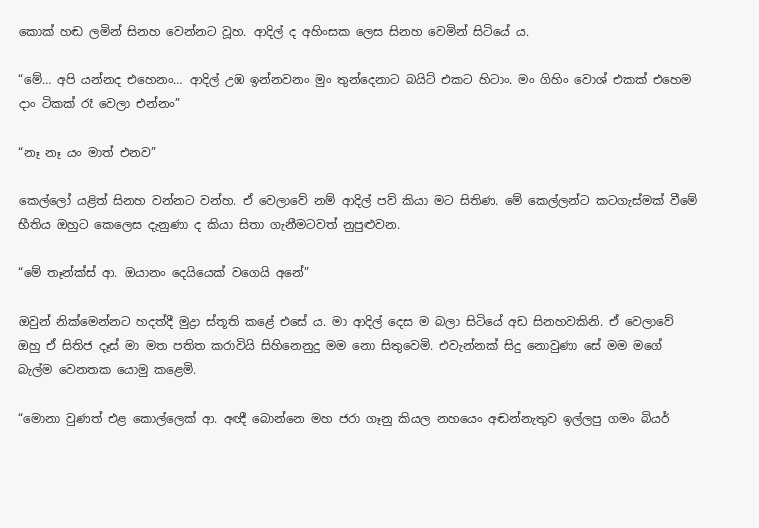කොක් හඬ ලමින් සිනහ වෙන්නට වූහ. ආදිල් ද අහිංසක ලෙස සිනහ වෙමින් සිටියේ ය.

“මේ… අපි යන්නද එහෙනං… ආදිල් උඹ ඉන්නවනං මුං තුන්දෙනාට බයිට් එකට හිටාං. මං ගිහිං වොශ් එකක් එහෙම දාං ටිකක් රෑ වෙලා එන්නං”

“නෑ නෑ යං මාත් එනව”

කෙල්ලෝ යළිත් සිනහ වන්නට වන්හ. ඒ වෙලාවේ නම් ආදිල් පව් කියා මට සිතිණ. මේ කෙල්ලන්ට කටගැස්මක් වීමේ භීතිය ඔහුට කෙලෙස දැනුණා ද කියා සිතා ගැනීමටවත් නුපුළුවන.

“මේ තෑන්ක්ස් ආ. ඔයානං දෙයියෙක් වගෙයි අනේ”

ඔවුන් නික්මෙන්නට හදත්දී මුද්‍රා ස්තූති කළේ එසේ ය. මා ආදිල් දෙස ම බලා සිටියේ අඩ සිනහවකිනි. ඒ වෙලාවේ ඔහු ඒ සිතිජ දෑස් මා මත පතිත කරාවියි සිහිනෙනුදු මම නො සිතුවෙමි. එවැන්නක් සිදු නොවුණා සේ මම මගේ බැල්ම වෙනතක යොමු කළෙමි.

“මොනා වුණත් එළ කොල්ලෙක් ආ. අඥී බොන්නෙ මහ ජරා ගෑනු කියල නහයෙං අඬන්නැතුව ඉල්ලපු ගමං බියර්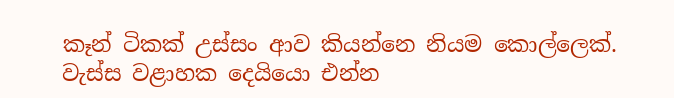කෑන් ටිකක් උස්සං ආව කියන්නෙ නියම කොල්ලෙක්. වැස්ස වළාහක දෙයියො එන්න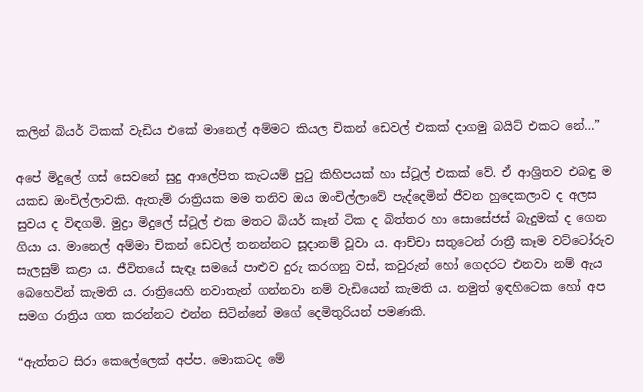කලින් බියර් ටිකක් වැඩිය එකේ මානෙල් අම්මට කියල චිකන් ඩෙවල් එකක් දාගමු බයිට් එකට නේ…”

අපේ මිදුලේ ගස් සෙවනේ සුදු ආලේපිත කැටයම් පුටු කිහිපයක් හා ස්ටූල් එකක් වේ. ඒ ආශ්‍රිතව එබඳු ම යකඩ ඔංචිල්ලාවකි. ඇතැම් රාත්‍රියක මම තනිව ඔය ඔංචිල්ලාවේ පැද්දෙමින් ජීවන හුදෙකලාව ද අලස සුවය ද විඳගමි. මුද්‍රා මිදුලේ ස්ටූල් එක මතට බියර් කෑන් ටික ද බිත්තර හා සොසේජස් බැදුමක් ද ගෙන ගියා ය. මානෙල් අම්මා චිකන් ඩෙවල් තනන්නට සූදානම් වූවා ය. ආච්චා සතුටෙන් රාත්‍රී කෑම වට්ටෝරුව සැලසුම් කළා ය. ජීවිතයේ සැඳෑ සමයේ පාළුව දුරු කරගනු වස්, කවුරුන් හෝ ගෙදරට එනවා නම් ඇය බෙහෙවින් කැමති ය. රාත්‍රියෙහි නවාතැන් ගන්නවා නම් වැඩියෙන් කැමති ය. නමුත් ඉඳහිටෙක හෝ අප සමග රාත්‍රිය ගත කරන්නට එන්න සිටින්නේ මගේ දෙමිතුරියන් පමණකි.

“ඇත්තට සිරා කෙලේලෙක් අප්ප. මොකටද මේ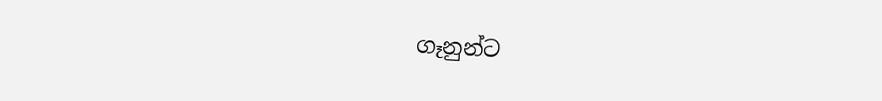ගෑනුන්ට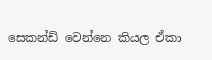සෙකන්ඩ් වෙන්නෙ කියල ඒකා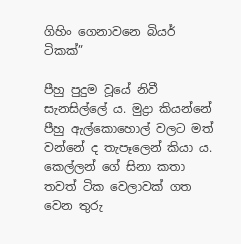ගිහිං ගෙනාවනෙ බියර් ටිකක්”

පීහු පුදුම වූයේ නිවී සැනසිල්ලේ ය. මුද්‍රා කියන්නේ පීහු ඇල්කොහොල් වලට මත් වන්නේ ද තැපෑලෙන් කියා ය. කෙල්ලන් ගේ සිනා කතා තවත් ටික වෙලාවක් ගත වෙන තුරු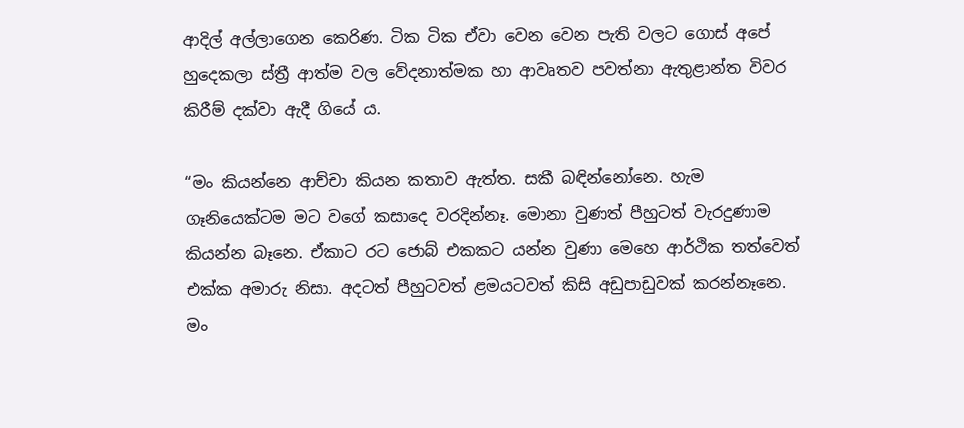ආදිල් අල්ලාගෙන කෙරිණ. ටික ටික ඒවා වෙන වෙන පැති වලට ගොස් අපේ හුදෙකලා ස්ත්‍රී ආත්ම වල වේදනාත්මක හා ආවෘතව පවත්නා ඇතුළාන්ත විවර කිරීම් දක්වා ඇදී ගියේ ය.

“මං කියන්නෙ ආච්චා කියන කතාව ඇත්ත. සකී බඳින්නෝනෙ. හැම ගෑනියෙක්ටම මට වගේ කසාදෙ වරදින්නෑ. මොනා වුණත් පීහුටත් වැරදුණාම කියන්න බෑනෙ. ඒකාට රට ජොබ් එකකට යන්න වුණා මෙහෙ ආර්ථික තත්වෙත් එක්ක අමාරු නිසා. අදටත් පීහුටවත් ළමයටවත් කිසි අඩුපාඩුවක් කරන්නෑනෙ. මං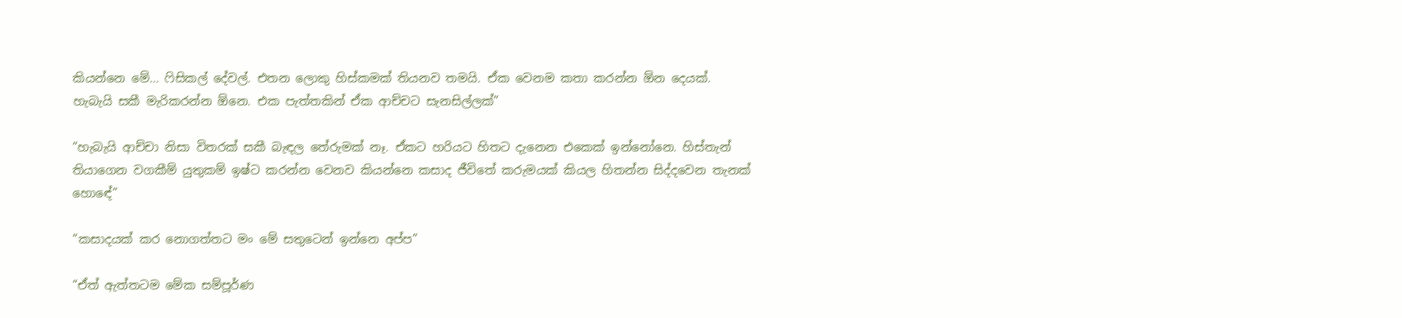කියන්නෙ මේ… ෆිසිකල් දේවල්. එතන ලොකු හිස්කමක් තියනව තමයි. ඒක වෙනම කතා කරන්න ඕන දෙයක්. හැබැයි සකී මැරිකරන්න ඕනෙ. එක පැත්තකින් ඒක ආච්චට සැනසිල්ලක්”

“හැබැයි ආච්චා නිසා විතරක් සකී බැඳල තේරුමක් නෑ. ඒකට හරියට හිතට දැනෙන එකෙක් ඉන්නෝනෙ. හිස්තැන් තියාගෙන වගකීම් යුතුකම් ඉෂ්ට කරන්න වෙනව කියන්නෙ කසාද ජීවිතේ කරුමයක් කියල හිතන්න සිද්දවෙන තැනක් හොඳේ”

“කසාදයක් කර නොගත්තට මං මේ සතුටෙන් ඉන්නෙ අප්ප”

“ඒත් ඇත්තටම මේක සම්පූර්ණ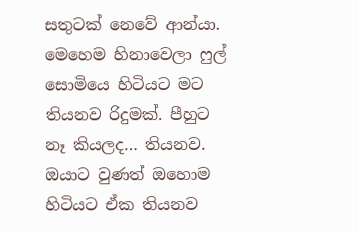සතුටක් නෙවේ ආන්යා. මෙහෙම හිනාවෙලා ෆුල් සොමියෙ හිටියට මට තියනව රිදුමක්. පීහුට නෑ කියලද… තියනව. ඔයාට වුණත් ඔහොම හිටියට ඒක තියනව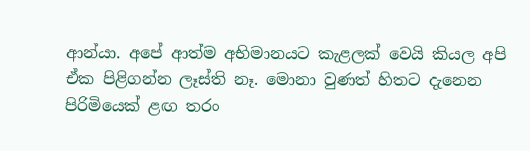ආන්යා. අපේ ආත්ම අභිමානයට කැළලක් වෙයි කියල අපි ඒක පිළිගන්න ලෑස්ති නෑ. මොනා වුණත් හිතට දැනෙන පිරිමියෙක් ළඟ තරං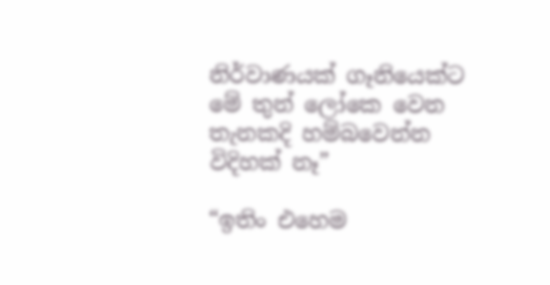නිර්වාණයක් ගෑනියෙක්ට මේ තුන් ලෝකෙ වෙන තැනකදි හම්බවෙන්න විදිහක් නෑ”

“ඉතිං එහෙම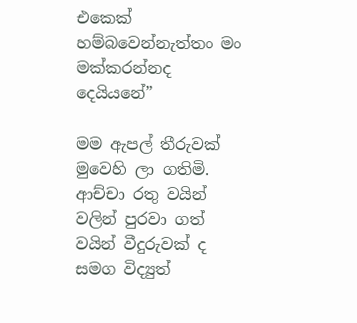එකෙක් හම්බවෙන්නැත්තං මං මක්කරන්නද දෙයියනේ”

මම ඇපල් තීරුවක් මුවෙහි ලා ගතිමි. ආච්චා රතු වයින් වලින් පුරවා ගත් වයින් වීදුරුවක් ද සමග විද්‍යුත්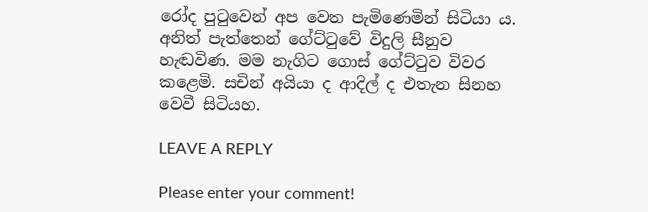රෝද පුටුවෙන් අප වෙත පැමිණෙමින් සිටියා ය. අනිත් පැත්තෙන් ගේට්ටුවේ විදුලි සීනුව හැඬවිණ. මම නැගිට ගොස් ගේට්ටුව විවර කළෙමි. සචින් අයියා ද ආදිල් ද එතැන සිනහ වෙවී සිටියහ.

LEAVE A REPLY

Please enter your comment!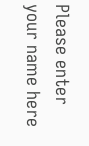Please enter your name here